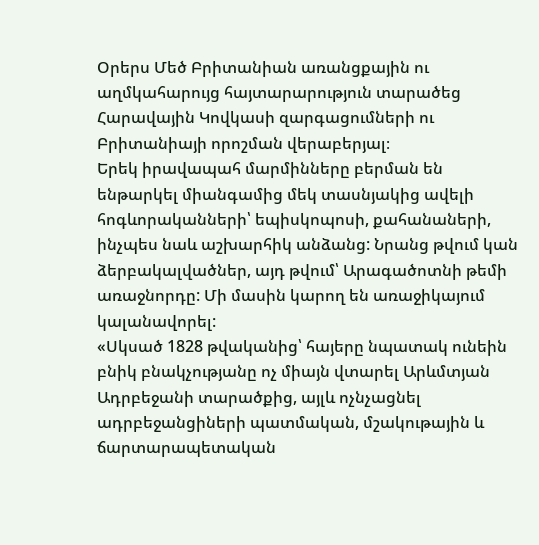Օրերս Մեծ Բրիտանիան առանցքային ու աղմկահարույց հայտարարություն տարածեց Հարավային Կովկասի զարգացումների ու Բրիտանիայի որոշման վերաբերյալ։
Երեկ իրավապահ մարմինները բերման են ենթարկել միանգամից մեկ տասնյակից ավելի հոգևորականների՝ եպիսկոպոսի, քահանաների, ինչպես նաև աշխարհիկ անձանց: Նրանց թվում կան ձերբակալվածներ, այդ թվում՝ Արագածոտնի թեմի առաջնորդը: Մի մասին կարող են առաջիկայում կալանավորել:
«Սկսած 1828 թվականից՝ հայերը նպատակ ունեին բնիկ բնակչությանը ոչ միայն վտարել Արևմտյան Ադրբեջանի տարածքից, այլև ոչնչացնել ադրբեջանցիների պատմական, մշակութային և ճարտարապետական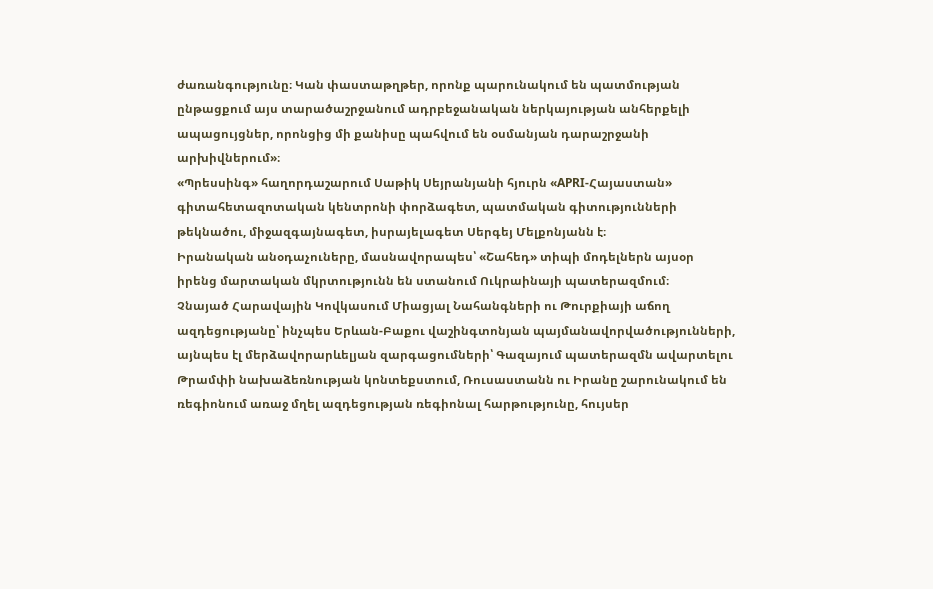ժառանգությունը։ Կան փաստաթղթեր, որոնք պարունակում են պատմության ընթացքում այս տարածաշրջանում ադրբեջանական ներկայության անհերքելի ապացույցներ, որոնցից մի քանիսը պահվում են օսմանյան դարաշրջանի արխիվներում»։
«Պրեսսինգ» հաղորդաշարում Սաթիկ Սեյրանյանի հյուրն «APRI-Հայաստան» գիտահետազոտական կենտրոնի փորձագետ, պատմական գիտությունների թեկնածու, միջազգայնագետ, իսրայելագետ Սերգեյ Մելքոնյանն է։
Իրանական անօդաչուները, մասնավորապես՝ «Շահեդ» տիպի մոդելներն այսօր իրենց մարտական մկրտությունն են ստանում Ուկրաինայի պատերազմում։
Չնայած Հարավային Կովկասում Միացյալ Նահանգների ու Թուրքիայի աճող ազդեցությանը՝ ինչպես Երևան-Բաքու վաշինգտոնյան պայմանավորվածությունների, այնպես էլ մերձավորարևելյան զարգացումների՝ Գազայում պատերազմն ավարտելու Թրամփի նախաձեռնության կոնտեքստում, Ռուսաստանն ու Իրանը շարունակում են ռեգիոնում առաջ մղել ազդեցության ռեգիոնալ հարթությունը, հույսեր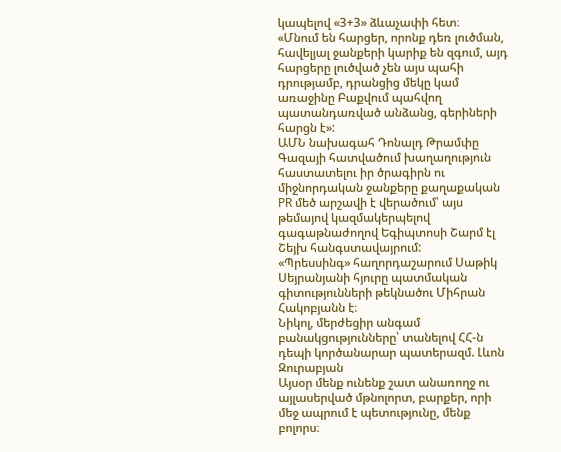կապելով «3+3» ձևաչափի հետ։
«Մնում են հարցեր, որոնք դեռ լուծման, հավելյալ ջանքերի կարիք են զգում, այդ հարցերը լուծված չեն այս պահի դրությամբ, դրանցից մեկը կամ առաջինը Բաքվում պահվող պատանդառված անձանց, գերիների հարցն է»:
ԱՄՆ նախագահ Դոնալդ Թրամփը Գազայի հատվածում խաղաղություն հաստատելու իր ծրագիրն ու միջնորդական ջանքերը քաղաքական PR մեծ արշավի է վերածում՝ այս թեմայով կազմակերպելով գագաթնաժողով Եգիպտոսի Շարմ էլ Շեյխ հանգստավայրում:
«Պրեսսինգ» հաղորդաշարում Սաթիկ Սեյրանյանի հյուրը պատմական գիտությունների թեկնածու Միհրան Հակոբյանն է։
Նիկոլ, մերժեցիր անգամ բանակցությունները՝ տանելով ՀՀ-ն դեպի կործանարար պատերազմ. Լևոն Զուրաբյան
Այսօր մենք ունենք շատ անառողջ ու այլասերված մթնոլորտ, բարքեր, որի մեջ ապրում է պետությունը, մենք բոլորս։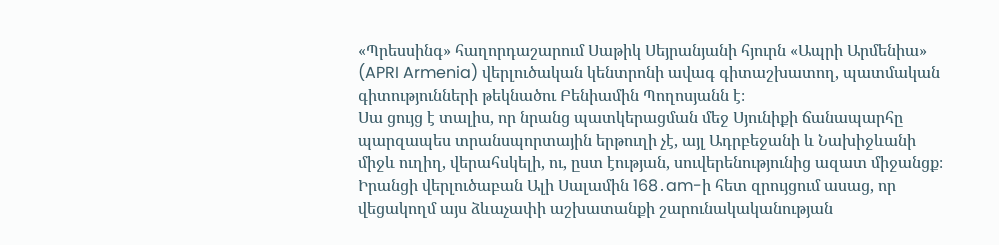«Պրեսսինգ» հաղորդաշարում Սաթիկ Սեյրանյանի հյուրն «Ապրի Արմենիա» (APRI Armenia) վերլուծական կենտրոնի ավագ գիտաշխատող, պատմական գիտությունների թեկնածու Բենիամին Պողոսյանն է։
Սա ցույց է տալիս, որ նրանց պատկերացման մեջ Սյունիքի ճանապարհը պարզապես տրանսպորտային երթուղի չէ, այլ Ադրբեջանի և Նախիջևանի միջև ուղիղ, վերահսկելի, ու, ըստ էության, սուվերենությունից ազատ միջանցք։
Իրանցի վերլուծաբան Ալի Սալամին 168․am-ի հետ զրույցում ասաց, որ վեցակողմ այս ձևաչափի աշխատանքի շարունակականության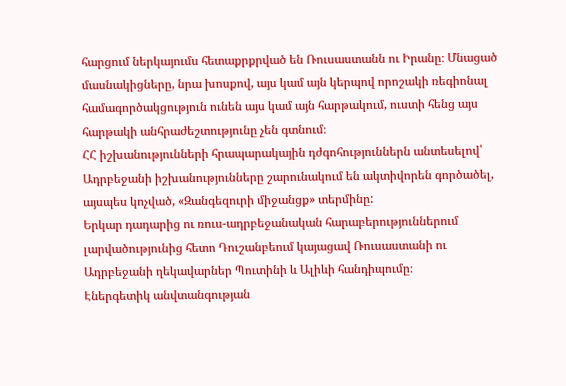հարցում ներկայումս հետաքրքրված են Ռուսաստանն ու Իրանը։ Մնացած մասնակիցները, նրա խոսքով, այս կամ այն կերպով որոշակի ռեգիոնալ համագործակցություն ունեն այս կամ այն հարթակում, ուստի հենց այս հարթակի անհրաժեշտությունը չեն գտնում։
ՀՀ իշխանությունների հրապարակային դժգոհություններն անտեսելով՝ Ադրբեջանի իշխանությունները շարունակում են ակտիվորեն գործածել, այսպես կոչված, «Զանգեզուրի միջանցք» տերմինը:
Երկար դադարից ու ռուս-ադրբեջանական հարաբերություններում լարվածությունից հետո Դուշանբեում կայացավ Ռուսաստանի ու Ադրբեջանի ղեկավարներ Պուտինի և Ալիևի հանդիպումը։
Էներգետիկ անվտանգության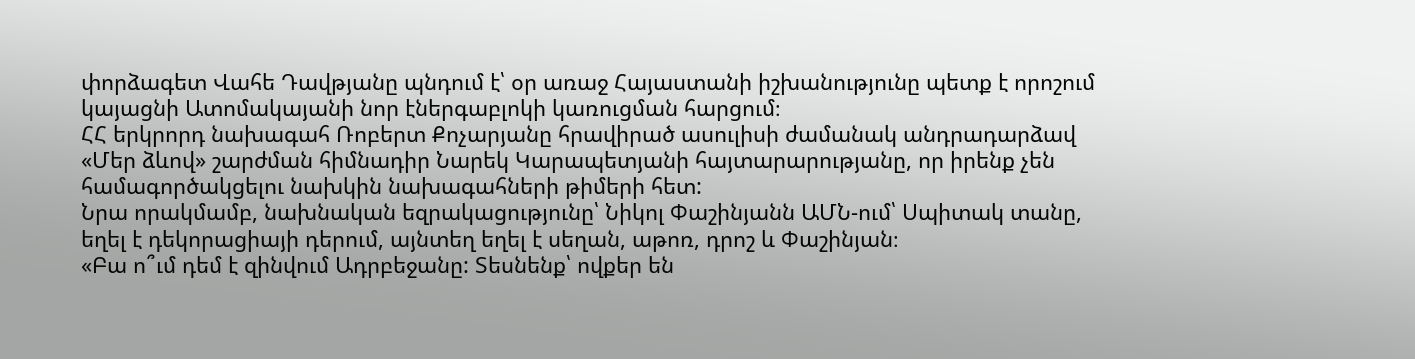փորձագետ Վահե Դավթյանը պնդում է՝ օր առաջ Հայաստանի իշխանությունը պետք է որոշում կայացնի Ատոմակայանի նոր էներգաբլոկի կառուցման հարցում։
ՀՀ երկրորդ նախագահ Ռոբերտ Քոչարյանը հրավիրած ասուլիսի ժամանակ անդրադարձավ «Մեր ձևով» շարժման հիմնադիր Նարեկ Կարապետյանի հայտարարությանը, որ իրենք չեն համագործակցելու նախկին նախագահների թիմերի հետ:
Նրա որակմամբ, նախնական եզրակացությունը՝ Նիկոլ Փաշինյանն ԱՄՆ-ում՝ Սպիտակ տանը, եղել է դեկորացիայի դերում, այնտեղ եղել է սեղան, աթոռ, դրոշ և Փաշինյան։
«Բա ո՞ւմ դեմ է զինվում Ադրբեջանը: Տեսնենք՝ ովքեր են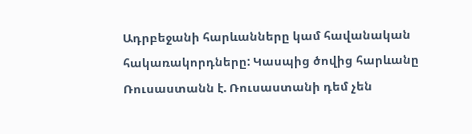Ադրբեջանի հարևանները կամ հավանական հակառակորդները: Կասպից ծովից հարևանը Ռուսաստանն է. Ռուսաստանի դեմ չեն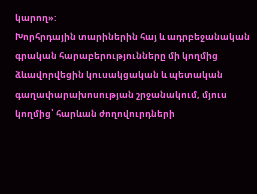կարող»:
Խորհրդային տարիներին հայ և ադրբեջանական գրական հարաբերությունները մի կողմից ձևավորվեցին կուսակցական և պետական գաղափարախոսության շրջանակում, մյուս կողմից՝ հարևան ժողովուրդների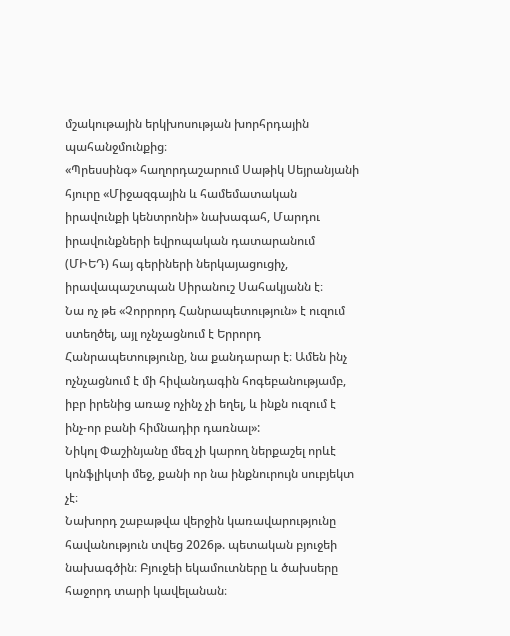մշակութային երկխոսության խորհրդային պահանջմունքից։
«Պրեսսինգ» հաղորդաշարում Սաթիկ Սեյրանյանի հյուրը «Միջազգային և համեմատական իրավունքի կենտրոնի» նախագահ, Մարդու իրավունքների եվրոպական դատարանում (ՄԻԵԴ) հայ գերիների ներկայացուցիչ, իրավապաշտպան Սիրանուշ Սահակյանն է։
Նա ոչ թե «Չորրորդ Հանրապետություն» է ուզում ստեղծել, այլ ոչնչացնում է Երրորդ Հանրապետությունը, նա քանդարար է։ Ամեն ինչ ոչնչացնում է մի հիվանդագին հոգեբանությամբ, իբր իրենից առաջ ոչինչ չի եղել, և ինքն ուզում է ինչ-որ բանի հիմնադիր դառնալ»:
Նիկոլ Փաշինյանը մեզ չի կարող ներքաշել որևէ կոնֆլիկտի մեջ, քանի որ նա ինքնուրույն սուբյեկտ չէ։
Նախորդ շաբաթվա վերջին կառավարությունը հավանություն տվեց 2026թ. պետական բյուջեի նախագծին։ Բյուջեի եկամուտները և ծախսերը հաջորդ տարի կավելանան։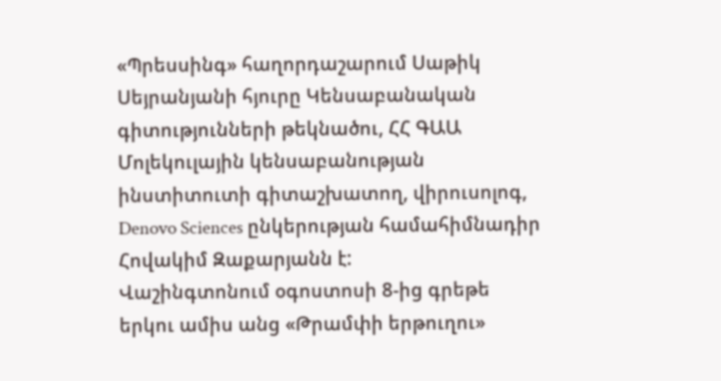«Պրեսսինգ» հաղորդաշարում Սաթիկ Սեյրանյանի հյուրը Կենսաբանական գիտությունների թեկնածու, ՀՀ ԳԱԱ Մոլեկուլային կենսաբանության ինստիտուտի գիտաշխատող, վիրուսոլոգ, Denovo Sciences ընկերության համահիմնադիր Հովակիմ Զաքարյանն է:
Վաշինգտոնում օգոստոսի 8-ից գրեթե երկու ամիս անց «Թրամփի երթուղու»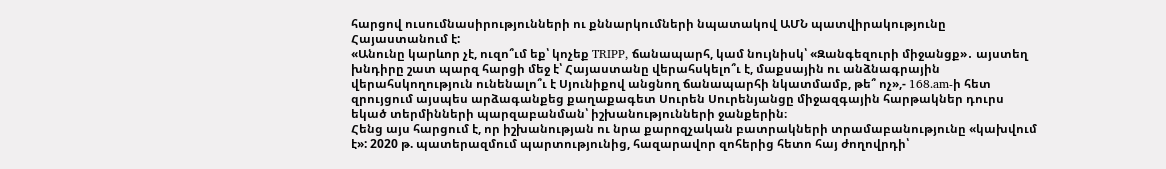հարցով ուսումնասիրությունների ու քննարկումների նպատակով ԱՄՆ պատվիրակությունը Հայաստանում է:
«Անունը կարևոր չէ, ուզո՞ւմ եք՝ կոչեք TRIPP, ճանապարհ, կամ նույնիսկ՝ «Զանգեզուրի միջանցք»․ այստեղ խնդիրը շատ պարզ հարցի մեջ է՝ Հայաստանը վերահսկելո՞ւ է, մաքսային ու անձնագրային վերահսկողություն ունենալո՞ւ է Սյունիքով անցնող ճանապարհի նկատմամբ, թե՞ ոչ»,- 168․am-ի հետ զրույցում այսպես արձագանքեց քաղաքագետ Սուրեն Սուրենյանցը միջազգային հարթակներ դուրս եկած տերմինների պարզաբանման՝ իշխանությունների ջանքերին։
Հենց այս հարցում է, որ իշխանության ու նրա քարոզչական բատրակների տրամաբանությունը «կախվում է»: 2020 թ. պատերազմում պարտությունից, հազարավոր զոհերից հետո հայ ժողովրդի՝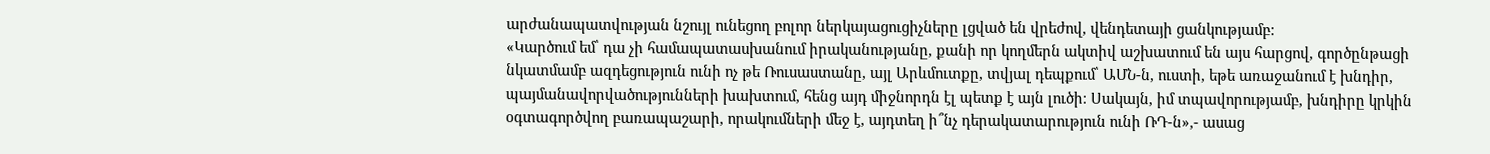արժանապատվության նշույլ ունեցող բոլոր ներկայացուցիչները լցված են վրեժով, վենդետայի ցանկությամբ:
«Կարծում եմ՝ դա չի համապատասխանում իրականությանը, քանի որ կողմերն ակտիվ աշխատում են այս հարցով, գործընթացի նկատմամբ ազդեցություն ունի ոչ թե Ռուսաստանը, այլ Արևմուտքը, տվյալ դեպքում՝ ԱՄՆ-ն, ուստի, եթե առաջանում է խնդիր, պայմանավորվածությունների խախտում, հենց այդ միջնորդն էլ պետք է այն լուծի։ Սակայն, իմ տպավորությամբ, խնդիրը կրկին օգտագործվող բառապաշարի, որակումների մեջ է, այդտեղ ի՞նչ դերակատարություն ունի ՌԴ-ն»,- ասաց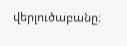վերլուծաբանը։